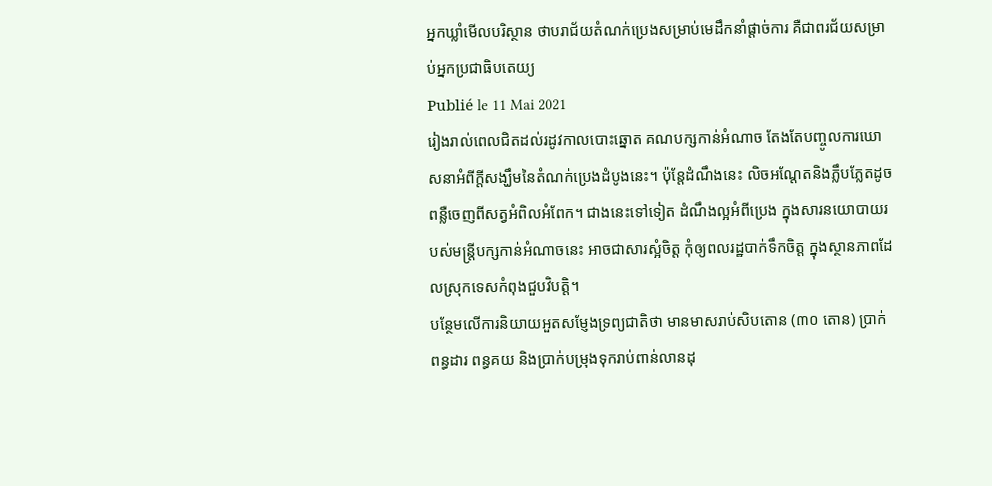អ្នកឃ្លាំមើលបរិស្ថាន ថាបរាជ័យតំណក់ប្រេងសម្រាប់មេដឹកនាំផ្ដាច់ការ គឺជាពរជ័យសម្រាប់អ្នកប្រជាធិបតេយ្យ
Publié le 11 Mai 2021
រៀងរាល់ពេលជិតដល់រដូវកាលបោះឆ្នោត គណបក្សកាន់អំណាច តែងតែបញ្ចូលការឃោសនាអំពីក្ដីសង្ឃឹមនៃតំណក់ប្រេងដំបូងនេះ។ ប៉ុន្តែដំណឹងនេះ លិចអណ្ដែតនិងភ្លឹបភ្លែតដូចពន្លឺចេញពីសត្វអំពិលអំពែក។ ជាងនេះទៅទៀត ដំណឹងល្អអំពីប្រេង ក្នុងសារនយោបាយរបស់មន្ត្រីបក្សកាន់អំណាចនេះ អាចជាសារស្អំចិត្ត កុំឲ្យពលរដ្ឋបាក់ទឹកចិត្ត ក្នុងស្ថានភាពដែលស្រុកទេសកំពុងជួបវិបត្តិ។
បន្ថែមលើការនិយាយអួតសម្ញែងទ្រព្យជាតិថា មានមាសរាប់សិបតោន (៣០ តោន) ប្រាក់ពន្ធដារ ពន្ធគយ និងប្រាក់បម្រុងទុករាប់ពាន់លានដុ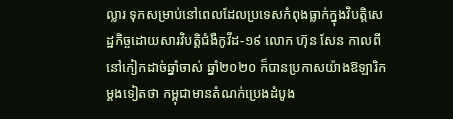ល្លារ ទុកសម្រាប់នៅពេលដែលប្រទេសកំពុងធ្លាក់ក្នុងវិបត្តិសេដ្ឋកិច្ចដោយសារវិបត្តិជំងឺកូវីដ-១៩ លោក ហ៊ុន សែន កាលពីនៅកៀកដាច់ឆ្នាំចាស់ ឆ្នាំ២០២០ ក៏បានប្រកាសយ៉ាងឱឡារិកម្តងទៀតថា កម្ពុជាមានតំណក់ប្រេងដំបូង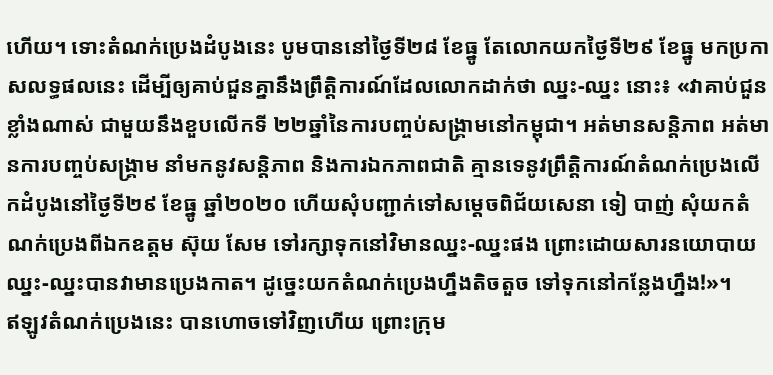ហើយ។ ទោះតំណក់ប្រេងដំបូងនេះ បូមបាននៅថ្ងៃទី២៨ ខែធ្នូ តែលោកយកថ្ងៃទី២៩ ខែធ្នូ មកប្រកាសលទ្ធផលនេះ ដើម្បីឲ្យគាប់ជួនគ្នានឹងព្រឹត្តិការណ៍ដែលលោកដាក់ថា ឈ្នះ-ឈ្នះ នោះ៖ «វាគាប់ជួនខ្លាំងណាស់ ជាមួយនឹងខួបលើកទី ២២ឆ្នាំនៃការបញ្ចប់សង្គ្រាមនៅកម្ពុជា។ អត់មានសន្តិភាព អត់មានការបញ្ចប់សង្គ្រាម នាំមកនូវសន្តិភាព និងការឯកភាពជាតិ គ្មានទេនូវព្រឹត្តិការណ៍តំណក់ប្រេងលើកដំបូងនៅថ្ងៃទី២៩ ខែធ្នូ ឆ្នាំ២០២០ ហើយសុំបញ្ជាក់ទៅសម្ដេចពិជ័យសេនា ទៀ បាញ់ សុំយកតំណក់ប្រេងពីឯកឧត្តម ស៊ុយ សែម ទៅរក្សាទុកនៅវិមានឈ្នះ-ឈ្នះផង ព្រោះដោយសារនយោបាយឈ្នះ-ឈ្នះបានវាមានប្រេងកាត។ ដូច្នេះយកតំណក់ប្រេងហ្នឹងតិចតួច ទៅទុកនៅកន្លែងហ្នឹង!»។
ឥឡូវតំណក់ប្រេងនេះ បានហោចទៅវិញហើយ ព្រោះក្រុម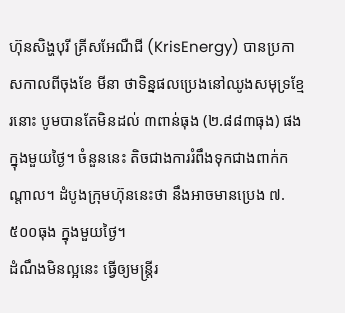ហ៊ុនសិង្ហបុរី គ្រីសអែណឺជី (KrisEnergy) បានប្រកាសកាលពីចុងខែ មីនា ថាទិន្នផលប្រេងនៅឈូងសមុទ្រខ្មែរនោះ បូមបានតែមិនដល់ ៣ពាន់ធុង (២.៨៨៣ធុង) ផងក្នុងមួយថ្ងៃ។ ចំនួននេះ តិចជាងការរំពឹងទុកជាងពាក់កណ្តាល។ ដំបូងក្រុមហ៊ុននេះថា នឹងអាចមានប្រេង ៧.៥០០ធុង ក្នុងមួយថ្ងៃ។
ដំណឹងមិនល្អនេះ ធ្វើឲ្យមន្រ្តីរ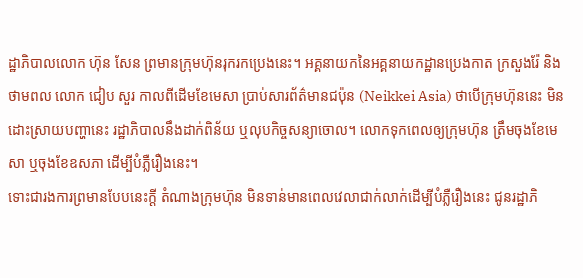ដ្ឋាភិបាលលោក ហ៊ុន សែន ព្រមានក្រុមហ៊ុនរុករកប្រេងនេះ។ អគ្គនាយកនៃអគ្គនាយកដ្ឋានប្រេងកាត ក្រសួងរ៉ែ និងថាមពល លោក ជៀប សួរ កាលពីដើមខែមេសា ប្រាប់សារព័ត៌មានជប៉ុន (Neikkei Asia) ថាបើក្រុមហ៊ុននេះ មិនដោះស្រាយបញ្ហានេះ រដ្ឋាភិបាលនឹងដាក់ពិន័យ ឬលុបកិច្ចសន្យាចោល។ លោកទុកពេលឲ្យក្រុមហ៊ុន ត្រឹមចុងខែមេសា ឬចុងខែឧសភា ដើម្បីបំភ្លឺរឿងនេះ។
ទោះជារងការព្រមានបែបនេះក្ដី តំណាងក្រុមហ៊ុន មិនទាន់មានពេលវេលាជាក់លាក់ដើម្បីបំភ្លឺរឿងនេះ ជូនរដ្ឋាភិ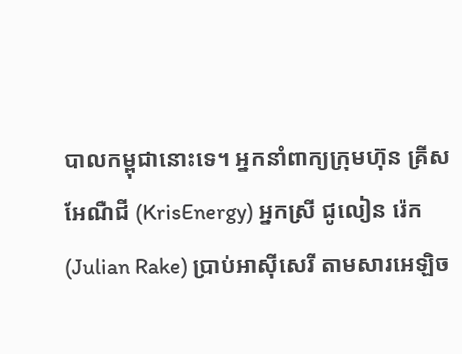បាលកម្ពុជានោះទេ។ អ្នកនាំពាក្យក្រុមហ៊ុន គ្រីសអែណឺជី (KrisEnergy) អ្នកស្រី ជូលៀន រ៉េក (Julian Rake) ប្រាប់អាស៊ីសេរី តាមសារអេឡិច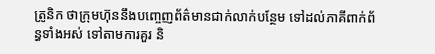ត្រូនិក ថាក្រុមហ៊ុននឹងបញ្ចេញព័ត៌មានជាក់លាក់បន្ថែម ទៅដល់ភាគីពាក់ព័ន្ធទាំងអស់ ទៅតាមការគួរ និ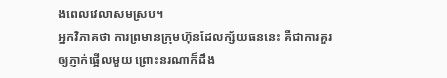ងពេលវេលាសមស្រប។
អ្នកវិភាគថា ការព្រមានក្រុមហ៊ុនដែលក្ស័យធននេះ គឺជាការគួរឲ្យភ្ញាក់ផ្អើលមួយ ព្រោះនរណាក៏ដឹង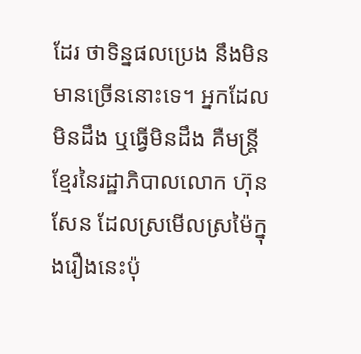ដែរ ថាទិន្នផលប្រេង នឹងមិនមានច្រើននោះទេ។ អ្នកដែលមិនដឹង ឬធ្វើមិនដឹង គឺមន្រ្តីខ្មែរនៃរដ្ឋាភិបាលលោក ហ៊ុន សែន ដែលស្រមើលស្រម៉ៃក្នុងរឿងនេះប៉ុ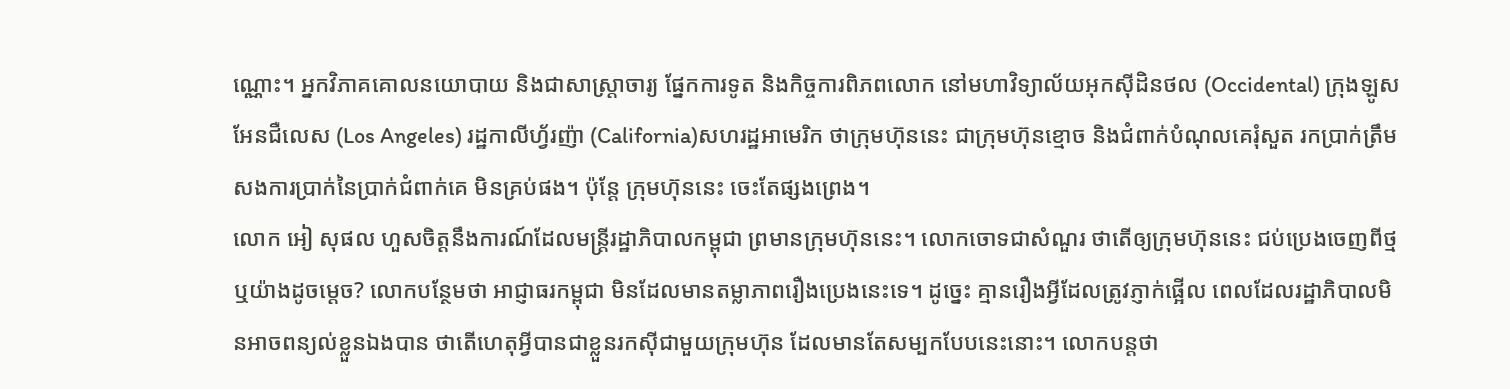ណ្ណោះ។ អ្នកវិភាគគោលនយោបាយ និងជាសាស្រ្តាចារ្យ ផ្នែកការទូត និងកិច្ចការពិភពលោក នៅមហាវិទ្យាល័យអុកស៊ីដិនថល (Occidental) ក្រុងឡូសអែនជឺលេស (Los Angeles) រដ្ឋកាលីហ្វ័រញ៉ា (California)សហរដ្ឋអាមេរិក ថាក្រុមហ៊ុននេះ ជាក្រុមហ៊ុនខ្មោច និងជំពាក់បំណុលគេរុំសួត រកប្រាក់ត្រឹមសងការប្រាក់នៃប្រាក់ជំពាក់គេ មិនគ្រប់ផង។ ប៉ុន្តែ ក្រុមហ៊ុននេះ ចេះតែផ្សងព្រេង។
លោក អៀ សុផល ហួសចិត្តនឹងការណ៍ដែលមន្រ្តីរដ្ឋាភិបាលកម្ពុជា ព្រមានក្រុមហ៊ុននេះ។ លោកចោទជាសំណួរ ថាតើឲ្យក្រុមហ៊ុននេះ ជប់ប្រេងចេញពីថ្ម ឬយ៉ាងដូចម្តេច? លោកបន្ថែមថា អាជ្ញាធរកម្ពុជា មិនដែលមានតម្លាភាពរឿងប្រេងនេះទេ។ ដូច្នេះ គ្មានរឿងអ្វីដែលត្រូវភ្ញាក់ផ្អើល ពេលដែលរដ្ឋាភិបាលមិនអាចពន្យល់ខ្លួនឯងបាន ថាតើហេតុអ្វីបានជាខ្លួនរកស៊ីជាមួយក្រុមហ៊ុន ដែលមានតែសម្បកបែបនេះនោះ។ លោកបន្តថា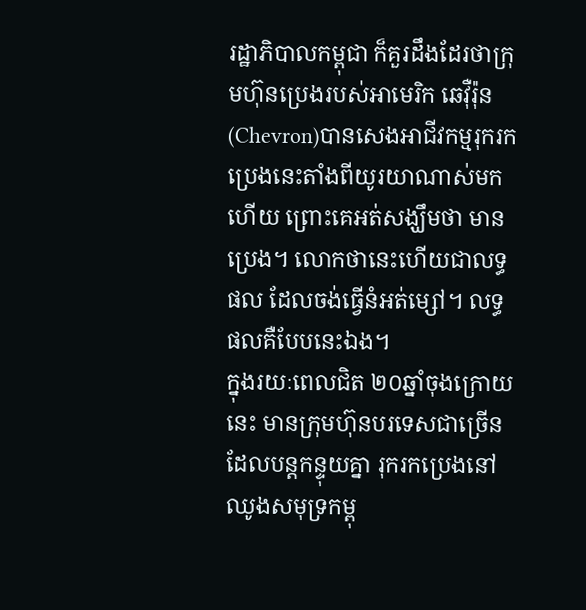រដ្ឋាភិបាលកម្ពុជា ក៏គួរដឹងដែរថាក្រុមហ៊ុនប្រេងរបស់អាមេរិក ឆេវ៉ឺរ៉ុន (Chevron)បានសេងអាជីវកម្មរុករកប្រេងនេះតាំងពីយូរយាណាស់មកហើយ ព្រោះគេអត់សង្ឃឹមថា មានប្រេង។ លោកថានេះហើយជាលទ្ធផល ដែលចង់ធ្វើនំអត់ម្សៅ។ លទ្ធផលគឺបែបនេះឯង។
ក្នុងរយៈពេលជិត ២០ឆ្នាំចុងក្រោយនេះ មានក្រុមហ៊ុនបរទេសជាច្រើន ដែលបន្តកន្ទុយគ្នា រុករកប្រេងនៅឈូងសមុទ្រកម្ពុ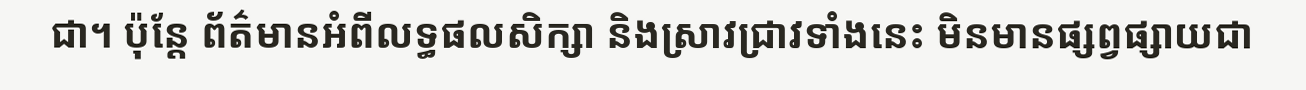ជា។ ប៉ុន្តែ ព័ត៌មានអំពីលទ្ធផលសិក្សា និងស្រាវជ្រាវទាំងនេះ មិនមានផ្សព្វផ្សាយជា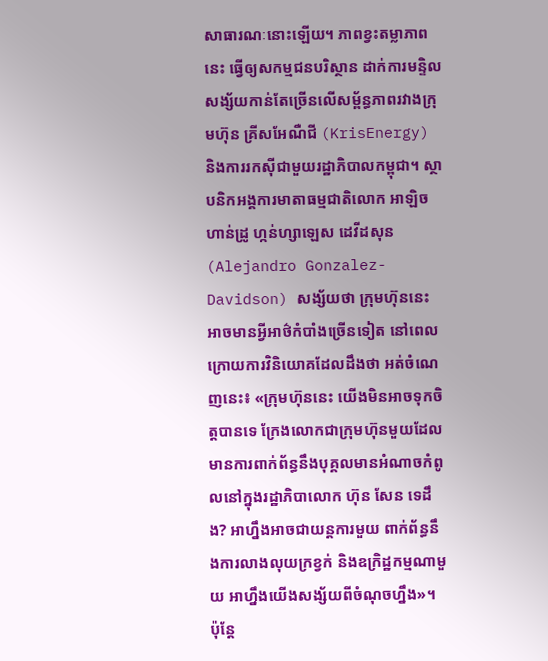សាធារណៈនោះឡើយ។ ភាពខ្វះតម្លាភាពនេះ ធ្វើឲ្យសកម្មជនបរិស្ថាន ដាក់ការមន្ទិលសង្ស័យកាន់តែច្រើនលើសម្ព័ន្ធភាពរវាងក្រុមហ៊ុន គ្រីសអែណឺជី (KrisEnergy) និងការរកស៊ីជាមួយរដ្ឋាភិបាលកម្ពុជា។ ស្ថាបនិកអង្គការមាតាធម្មជាតិលោក អាឡិចហាន់ដ្រូ ហ្កន់ហ្សាឡេស ដេវីដសុន (Alejandro Gonzalez-Davidson) សង្ស័យថា ក្រុមហ៊ុននេះ អាចមានអ្វីអាថ៌កំបាំងច្រើនទៀត នៅពេលក្រោយការវិនិយោគដែលដឹងថា អត់ចំណេញនេះ៖ «ក្រុមហ៊ុននេះ យើងមិនអាចទុកចិត្តបានទេ ក្រែងលោកជាក្រុមហ៊ុនមួយដែលមានការពាក់ព័ន្ធនឹងបុគ្គលមានអំណាចកំពូលនៅក្នុងរដ្ឋាភិបាលោក ហ៊ុន សែន ទេដឹង? អាហ្នឹងអាចជាយន្តការមួយ ពាក់ព័ន្ធនឹងការលាងលុយក្រខ្វក់ និងឧក្រិដ្ឋកម្មណាមួយ អាហ្នឹងយើងសង្ស័យពីចំណុចហ្នឹង»។
ប៉ុន្តែ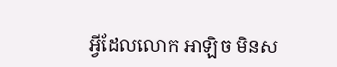អ្វីដែលលោក អាឡិច មិនស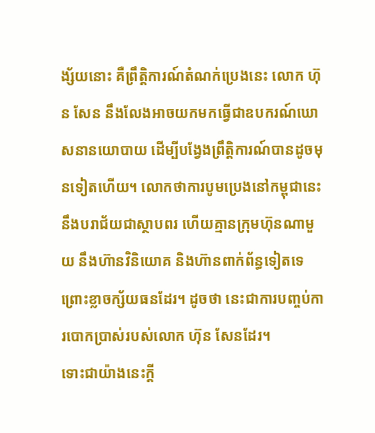ង្ស័យនោះ គឺព្រឹត្តិការណ៍តំណក់ប្រេងនេះ លោក ហ៊ុន សែន នឹងលែងអាចយកមកធ្វើជាឧបករណ៍ឃោសនានយោបាយ ដើម្បីបង្វែងព្រឹត្តិការណ៍បានដូចមុនទៀតហើយ។ លោកថាការបូមប្រេងនៅកម្ពុជានេះ នឹងបរាជ័យជាស្ថាបពរ ហើយគ្មានក្រុមហ៊ុនណាមួយ នឹងហ៊ានវិនិយោគ និងហ៊ានពាក់ព័ន្ធទៀតទេ ព្រោះខ្លាចក្ស័យធនដែរ។ ដូចថា នេះជាការបញ្ចប់ការបោកប្រាស់របស់លោក ហ៊ុន សែនដែរ។
ទោះជាយ៉ាងនេះក្តី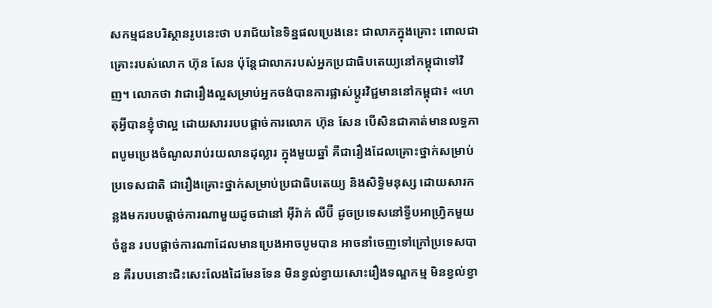សកម្មជនបរិស្ថានរូបនេះថា បរាជ័យនៃទិន្នផលប្រេងនេះ ជាលាភក្នុងគ្រោះ ពោលជាគ្រោះរបស់លោក ហ៊ុន សែន ប៉ុន្តែជាលាភរបស់អ្នកប្រជាធិបតេយ្យនៅកម្ពុជាទៅវិញ។ លោកថា វាជារឿងល្អសម្រាប់អ្នកចង់បានការផ្លាស់ប្តូរវិជ្ជមាននៅកម្ពុជា៖ «ហេតុអ្វីបានខ្ញុំថាល្អ ដោយសាររបបផ្តាច់ការលោក ហ៊ុន សែន បើសិនជាគាត់មានលទ្ធភាពបូមប្រេងចំណូលរាប់រយលានដុល្លារ ក្នុងមួយឆ្នាំ គឺជារឿងដែលគ្រោះថ្នាក់សម្រាប់ប្រទេសជាតិ ជារឿងគ្រោះថ្នាក់សម្រាប់ប្រជាធិបតេយ្យ និងសិទ្ធិមនុស្ស ដោយសារកន្លងមករបបផ្តាច់ការណាមួយដូចជានៅ អ៊ីរ៉ាក់ លីប៊ី ដូចប្រទេសនៅទ្វីបអាហ្វ្រិកមួយចំនួន របបផ្ដាច់ការណាដែលមានប្រេងអាចបូមបាន អាចនាំចេញទៅក្រៅប្រទេសបាន គឺរបបនោះជិះសេះលែងដៃមែនទែន មិនខ្វល់ខ្វាយសោះរឿងទណ្ឌកម្ម មិនខ្វល់ខ្វា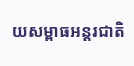យសម្ពាធអន្តរជាតិ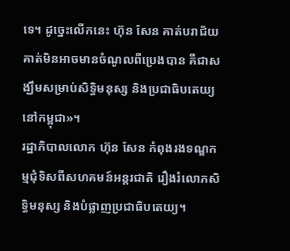ទេ។ ដូច្នេះលើកនេះ ហ៊ុន សែន គាត់បរាជ័យ គាត់មិនអាចមានចំណូលពីប្រេងបាន គឺជាសង្ឃឹមសម្រាប់សិទ្ធិមនុស្ស និងប្រជាធិបតេយ្យនៅកម្ពុជា»។
រដ្ឋាភិបាលលោក ហ៊ុន សែន កំពុងរងទណ្ឌកម្មជុំទិសពីសហគមន៍អន្តរជាតិ រឿងរំលោភសិទ្ធិមនុស្ស និងបំផ្លាញប្រជាធិបតេយ្យ។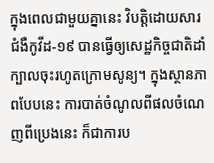ក្នុងពេលជាមួយគ្នានេះ វិបត្តិដោយសារជំងឺកូវីដ-១៩ បានធ្វើឲ្យសេដ្ឋកិច្ចជាតិដាំក្បាលចុះរហូតក្រោមសូន្យ។ ក្នុងស្ថានភាពបែបនេះ ការបាត់ចំណូលពីផលចំណេញពីប្រេងនេះ ក៏ជាការប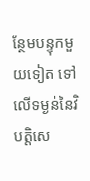ន្ថែមបន្ទុកមួយទៀត ទៅលើទម្ងន់នៃវិបត្តិសេ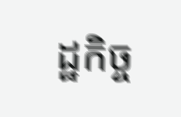ដ្ឋកិច្ច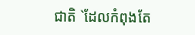ជាតិ `ដែលកំពុងតែ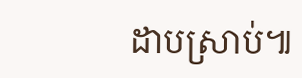ដាបស្រាប់៕